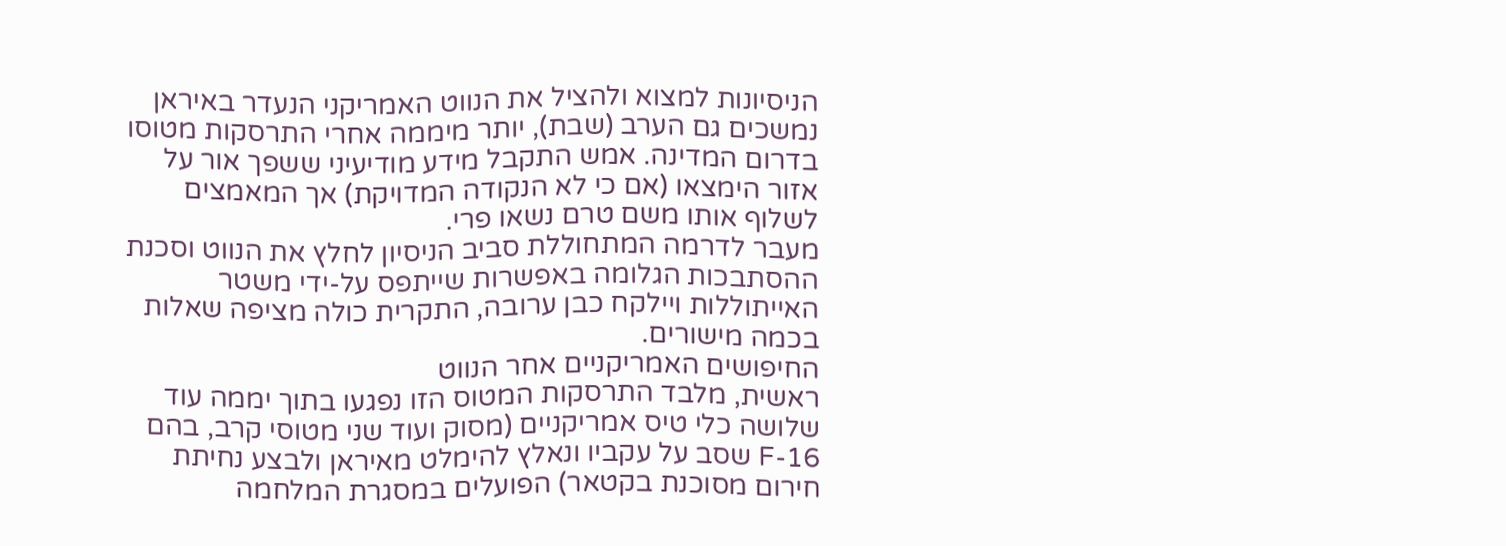הניסיונות למצוא ולהציל את הנווט האמריקני הנעדר באיראן נמשכים גם הערב (שבת), יותר מיממה אחרי התרסקות מטוסו בדרום המדינה. אמש התקבל מידע מודיעיני ששפך אור על אזור הימצאו (אם כי לא הנקודה המדויקת) אך המאמצים לשלוף אותו משם טרם נשאו פרי.
מעבר לדרמה המתחוללת סביב הניסיון לחלץ את הנווט וסכנת ההסתבכות הגלומה באפשרות שייתפס על-ידי משטר האייתוללות ויילקח כבן ערובה, התקרית כולה מציפה שאלות בכמה מישורים.
החיפושים האמריקניים אחר הנווט
ראשית, מלבד התרסקות המטוס הזו נפגעו בתוך יממה עוד שלושה כלי טיס אמריקניים (מסוק ועוד שני מטוסי קרב, בהם F-16 שסב על עקביו ונאלץ להימלט מאיראן ולבצע נחיתת חירום מסוכנת בקטאר) הפועלים במסגרת המלחמה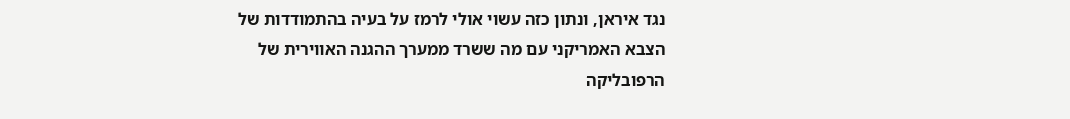נגד איראן, ונתון כזה עשוי אולי לרמז על בעיה בהתמודדות של הצבא האמריקני עם מה ששרד ממערך ההגנה האווירית של הרפובליקה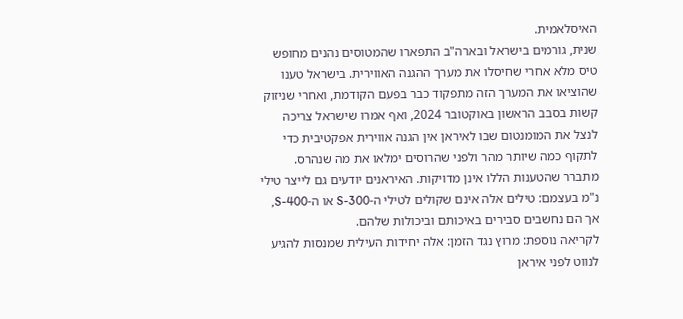האיסלאמית.
שנית, גורמים בישראל ובארה"ב התפארו שהמטוסים נהנים מחופש טיס מלא אחרי שחיסלו את מערך ההגנה האווירית. בישראל טענו שהוציאו את המערך הזה מתפקוד כבר בפעם הקודמת, ואחרי שניזוק קשות בסבב הראשון באוקטובר 2024, ואף אמרו שישראל צריכה לנצל את המומנטום שבו לאיראן אין הגנה אווירית אפקטיבית כדי לתקוף כמה שיותר מהר ולפני שהרוסים ימלאו את מה שנהרס.
מתברר שהטענות הללו אינן מדויקות. האיראנים יודעים גם לייצר טילי נ"מ בעצמם: טילים אלה אינם שקולים לטילי ה-S-300 או ה-S-400, אך הם נחשבים סבירים באיכותם וביכולות שלהם.
לקריאה נוספת: מרוץ נגד הזמן: אלה יחידות העילית שמנסות להגיע לנווט לפני איראן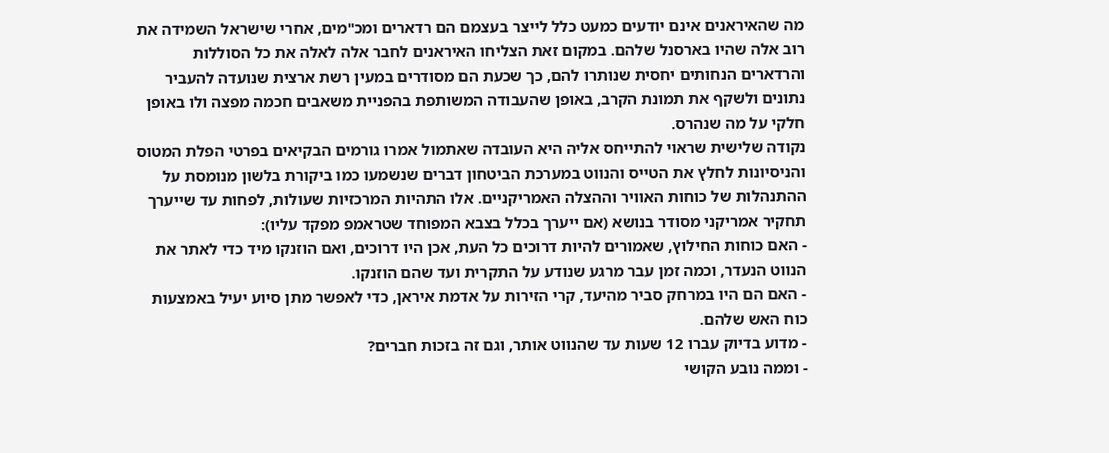מה שהאיראנים אינם יודעים כמעט כלל לייצר בעצמם הם רדארים ומכ"מים, אחרי שישראל השמידה את רוב אלה שהיו בארסנל שלהם. במקום זאת הצליחו האיראנים לחבר אלה לאלה את כל הסוללות והרדארים הנחותים יחסית שנותרו להם, כך שכעת הם מסודרים במעין רשת ארצית שנועדה להעביר נתונים ולשקף את תמונת הקרב, באופן שהעבודה המשותפת בהפניית משאבים חכמה מפצה ולו באופן חלקי על מה שנהרס.
נקודה שלישית שראוי להתייחס אליה היא העובדה שאתמול אמרו גורמים הבקיאים בפרטי הפלת המטוס והניסיונות לחלץ את הטייס והנווט במערכת הביטחון דברים שנשמעו כמו ביקורת בלשון מנומסת על ההתנהלות של כוחות האוויר וההצלה האמריקניים. אלו התהיות המרכזיות שעולות, לפחות עד שייערך תחקיר אמריקני מסודר בנושא (אם ייערך בכלל בצבא המפוחד שטראמפ מפקד עליו):
- האם כוחות החילוץ, שאמורים להיות דרוכים כל העת, אכן היו דרוכים, ואם הוזנקו מיד כדי לאתר את הנווט הנעדר, וכמה זמן עבר מרגע שנודע על התקרית ועד שהם הוזנקו.
- האם הם היו במרחק סביר מהיעד, קרי הזירות על אדמת איראן, כדי לאפשר מתן סיוע יעיל באמצעות כוח האש שלהם.
- מדוע בדיוק עברו 12 שעות עד שהנווט אותר, וגם זה בזכות חברים?
- וממה נובע הקושי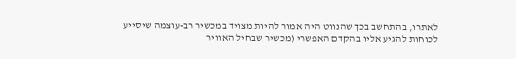לאתרו, בהתחשב בכך שהנווט היה אמור להיות מצויד במכשיר רב-עוצמה שיסייע לכוחות להגיע אליו בהקדם האפשרי (מכשיר שבחיל האוויר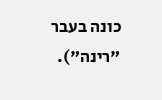כונה בעבר "רינה").